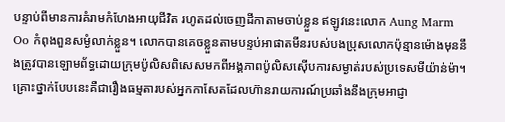បន្ទាប់ពីមានការគំរាមកំហែងអាយុជីវិត រហូតដល់ចេញដីកាតាមចាប់ខ្លួន ឥឡូវនេះលោក Aung Marm Oo កំពុងពួនសម្ងំលាក់ខ្លួន។ លោកបានគេចខ្លួនតាមបន្ទប់អាផាតមីនរបស់បងប្រុសលោកប៉ុន្មានម៉ោងមុននឹងត្រូវបានឡោមព័ទ្ធដោយក្រុមប៉ូលិសពិសេសមកពីអង្គភាពប៉ូលិសស៊ើបការសម្ងាត់របស់ប្រទេសមីយ៉ាន់ម៉ា។
គ្រោះថ្នាក់បែបនេះគឺជារឿងធម្មតារបស់អ្នកកាសែតដែលហ៊ានរាយការណ៍ប្រឆាំងនឹងក្រុមអាជ្ញា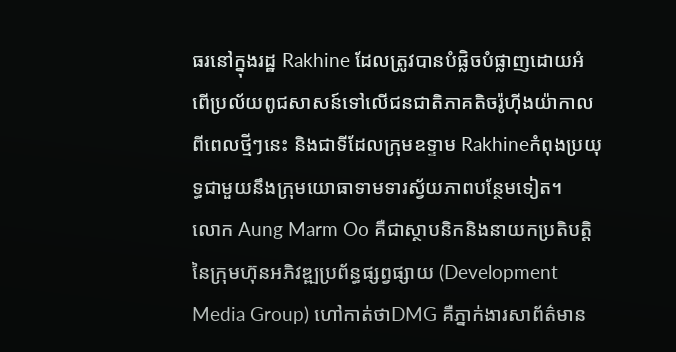ធរនៅក្នុងរដ្ឋ Rakhine ដែលត្រូវបានបំផ្លិចបំផ្លាញដោយអំពើប្រល័យពូជសាសន៍ទៅលើជនជាតិភាគតិចរ៉ូហ៊ីងយ៉ាកាលពីពេលថ្មីៗនេះ និងជាទីដែលក្រុមឧទ្ទាម Rakhineកំពុងប្រយុទ្ធជាមួយនឹងក្រុមយោធាទាមទារស្វ័យភាពបន្ថែមទៀត។
លោក Aung Marm Oo គឺជាស្ថាបនិកនិងនាយកប្រតិបត្តិនៃក្រុមហ៊ុនអភិវឌ្ឍប្រព័ន្ធផ្សព្វផ្សាយ (Development Media Group) ហៅកាត់ថាDMG គឺភ្នាក់ងារសាព័ត៌មាន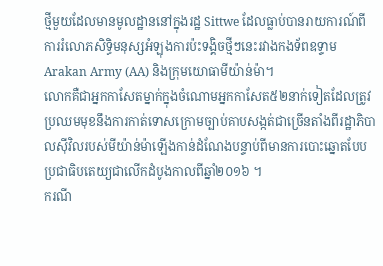ថ្មីមួយដែលមានមូលដ្ឋាននៅក្នុងរដ្ឋ Sittwe ដែលធ្លាប់បានរាយការណ៍ពីការរំលោភសិទ្ធិមនុស្សអំឡុងការប៉ះទង្គិចថ្មីៗនេះរវាងកងទ័ពឧទ្ទាម Arakan Army (AA) និងក្រុមយោធាមីយ៉ាន់ម៉ា។
លោកគឺជាអ្នកកាសែតម្នាក់ក្នុងចំណោមអ្នកកាសែត៥២នាក់ទៀតដែលត្រូវប្រឈមមុខនឹងការកាត់ទោសក្រោមច្បាប់គាបសង្កត់ជាច្រើនតាំងពីរដ្ឋាភិបាលស៊ីវិលរបស់មីយ៉ាន់ម៉ាឡើងកាន់ដំណែងបន្ទាប់ពីមានការបោះឆ្នោតបែបប្រជាធិបតេយ្យជាលើកដំបូងកាលពីឆ្នាំ២០១៦ ។
ករណី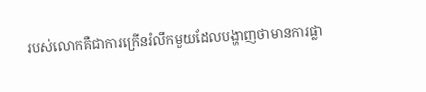របស់លោកគឺជាការក្រើនរំលឹកមួយដែលបង្ហាញថាមានការផ្លា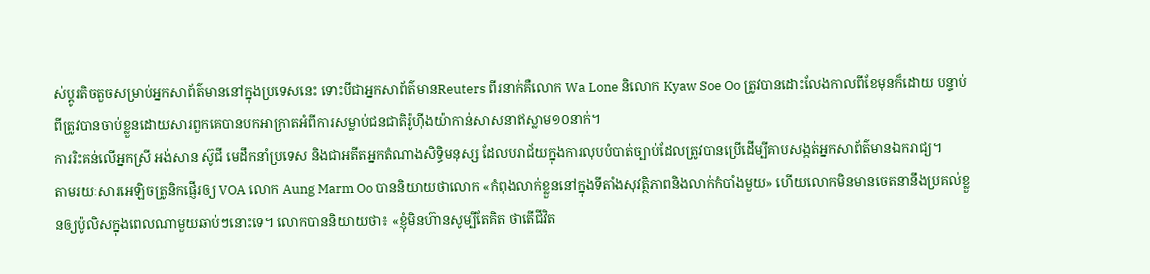ស់ប្តូរតិចតួចសម្រាប់អ្នកសាព័ត៌មាននៅក្នុងប្រទេសនេះ ទោះបីជាអ្នកសាព័ត៌មានReuters ពីរនាក់គឺលោក Wa Lone និលោក Kyaw Soe Oo ត្រូវបានដោះលែងកាលពីខែមុនក៏ដោយ បន្ទាប់ពីត្រូវបានចាប់ខ្លួនដោយសារពួកគេបានបកអាក្រាតអំពីការសម្លាប់ជនជាតិរ៉ូហ៊ីងយ៉ាកាន់សាសនាឥស្លាម១០នាក់។
ការរិះគន់លើអ្នកស្រី អង់សាន ស៊ូជី មេដឹកនាំប្រទេស និងជាអតីតអ្នកតំណាងសិទ្ធិមនុស្ស ដែលបរាជ័យក្នុងការលុបបំបាត់ច្បាប់ដែលត្រូវបានប្រើដើម្បីគាបសង្កត់អ្នកសាព័ត៌មានឯករាជ្យ។
តាមរយៈសារអេឡិចត្រូនិកផ្ញើរឲ្យ VOA លោក Aung Marm Oo បាននិយាយថាលោក «កំពុងលាក់ខ្លួននៅក្នុងទីតាំងសុវត្ថិភាពនិងលាក់កំបាំងមួយ» ហើយលោកមិនមានចេតនានឹងប្រគល់ខ្លួនឲ្យប៉ូលិសក្នុងពេលណាមួយឆាប់ៗនោះទេ។ លោកបាននិយាយថា៖ «ខ្ញុំមិនហ៊ានសូម្បីតែគិត ថាតើជីវិត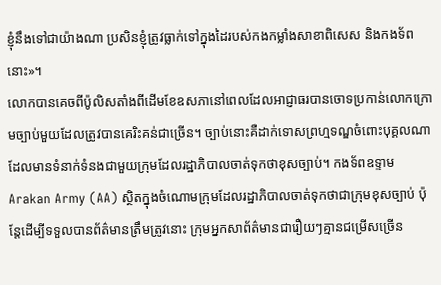ខ្ញុំនឹងទៅជាយ៉ាងណា ប្រសិនខ្ញុំត្រូវធ្លាក់ទៅក្នុងដៃរបស់កងកម្លាំងសាខាពិសេស និងកងទ័ពនោះ»។
លោកបានគេចពីប៉ូលិសតាំងពីដើមខែឧសភានៅពេលដែលអាជ្ញាធរបានចោទប្រកាន់លោកក្រោមច្បាប់មួយដែលត្រូវបានគេរិះគន់ជាច្រើន។ ច្បាប់នោះគឺដាក់ទោសព្រហ្មទណ្ឌចំពោះបុគ្គលណាដែលមានទំនាក់ទំនងជាមួយក្រុមដែលរដ្ឋាភិបាលចាត់ទុកថាខុសច្បាប់។ កងទ័ពឧទ្ទាម Arakan Army (AA) ស្ថិតក្នុងចំណោមក្រុមដែលរដ្ឋាភិបាលចាត់ទុកថាជាក្រុមខុសច្បាប់ ប៉ុន្តែដើម្បីទទួលបានព័ត៌មានត្រឹមត្រូវនោះ ក្រុមអ្នកសាព័ត៌មានជារឿយៗគ្មានជម្រើសច្រើន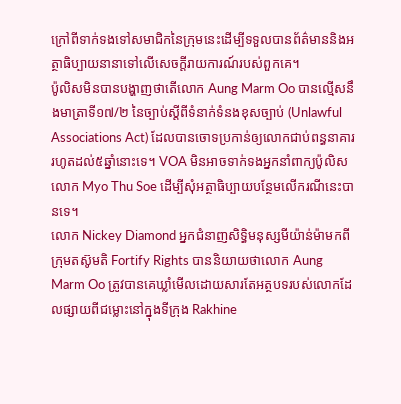ក្រៅពីទាក់ទងទៅសមាជិកនៃក្រុមនេះដើម្បីទទួលបានព័ត៌មាននិងអត្ថាធិប្បាយនានាទៅលើសេចក្តីរាយការណ៍របស់ពួកគេ។
ប៉ូលិសមិនបានបង្ហាញថាតើលោក Aung Marm Oo បានល្មើសនឹងមាត្រាទី១៧/២ នៃច្បាប់ស្តីពីទំនាក់ទំនងខុសច្បាប់ (Unlawful Associations Act) ដែលបានចោទប្រកាន់ឲ្យលោកជាប់ពន្ធនាគាររហូតដល់៥ឆ្នាំនោះទេ។ VOA មិនអាចទាក់ទងអ្នកនាំពាក្យប៉ូលិសលោក Myo Thu Soe ដើម្បីសុំអត្ថាធិប្បាយបន្ថែមលើករណីនេះបានទេ។
លោក Nickey Diamond អ្នកជំនាញសិទ្ធិមនុស្សមីយ៉ាន់ម៉ាមកពីក្រុមតស៊ូមតិ Fortify Rights បាននិយាយថាលោក Aung Marm Oo ត្រូវបានគេឃ្លាំមើលដោយសារតែអត្ថបទរបស់លោកដែលផ្សាយពីជម្លោះនៅក្នុងទីក្រុង Rakhine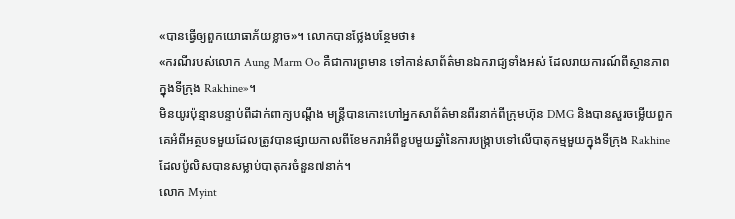«បានធ្វើឲ្យពួកយោធាភ័យខ្លាច»។ លោកបានថ្លែងបន្ថែមថា៖
«ករណីរបស់លោក Aung Marm Oo គឺជាការព្រមាន ទៅកាន់សាព័ត៌មានឯករាជ្យទាំងអស់ ដែលរាយការណ៍ពីស្ថានភាពក្នុងទីក្រុង Rakhine»។
មិនយូរប៉ុន្មានបន្ទាប់ពីដាក់ពាក្យបណ្តឹង មន្ត្រីបានកោះហៅអ្នកសាព័ត៌មានពីរនាក់ពីក្រុមហ៊ុន DMG និងបានសួរចម្លើយពួកគេអំពីអត្ថបទមួយដែលត្រូវបានផ្សាយកាលពីខែមករាអំពីខួបមួយឆ្នាំនៃការបង្ក្រាបទៅលើបាតុកម្មមួយក្នុងទីក្រុង Rakhine ដែលប៉ូលិសបានសម្លាប់បាតុករចំនួន៧នាក់។
លោក Myint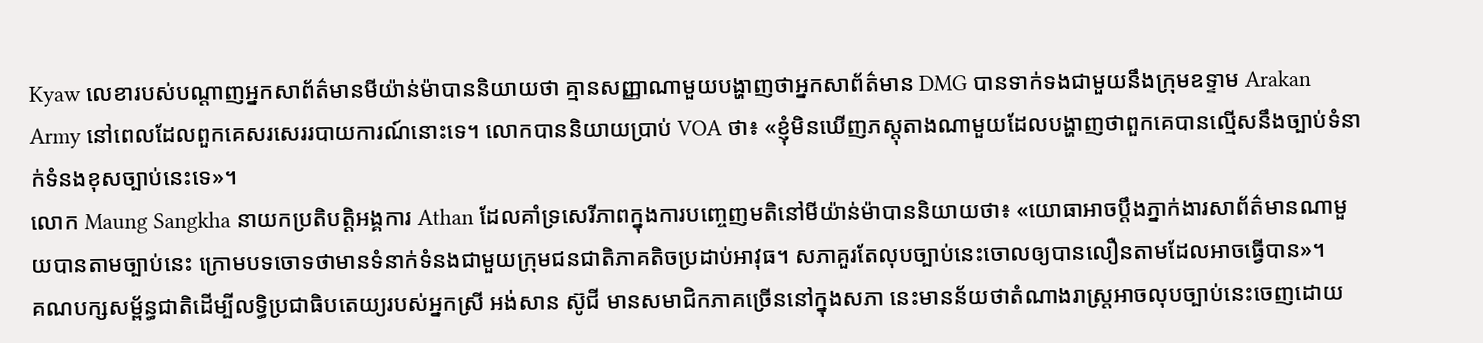Kyaw លេខារបស់បណ្តាញអ្នកសាព័ត៌មានមីយ៉ាន់ម៉ាបាននិយាយថា គ្មានសញ្ញាណាមួយបង្ហាញថាអ្នកសាព័ត៌មាន DMG បានទាក់ទងជាមួយនឹងក្រុមឧទ្ទាម Arakan Army នៅពេលដែលពួកគេសរសេររបាយការណ៍នោះទេ។ លោកបាននិយាយប្រាប់ VOA ថា៖ «ខ្ញុំមិនឃើញភស្តុតាងណាមួយដែលបង្ហាញថាពួកគេបានល្មើសនឹងច្បាប់ទំនាក់ទំនងខុសច្បាប់នេះទេ»។
លោក Maung Sangkha នាយកប្រតិបត្តិអង្គការ Athan ដែលគាំទ្រសេរីភាពក្នុងការបញ្ចេញមតិនៅមីយ៉ាន់ម៉ាបាននិយាយថា៖ «យោធាអាចប្តឹងភ្នាក់ងារសាព័ត៌មានណាមួយបានតាមច្បាប់នេះ ក្រោមបទចោទថាមានទំនាក់ទំនងជាមួយក្រុមជនជាតិភាគតិចប្រដាប់អាវុធ។ សភាគួរតែលុបច្បាប់នេះចោលឲ្យបានលឿនតាមដែលអាចធ្វើបាន»។
គណបក្សសម្ព័ន្ធជាតិដើម្បីលទ្ធិប្រជាធិបតេយ្យរបស់អ្នកស្រី អង់សាន ស៊ូជី មានសមាជិកភាគច្រើននៅក្នុងសភា នេះមានន័យថាតំណាងរាស្រ្តអាចលុបច្បាប់នេះចេញដោយ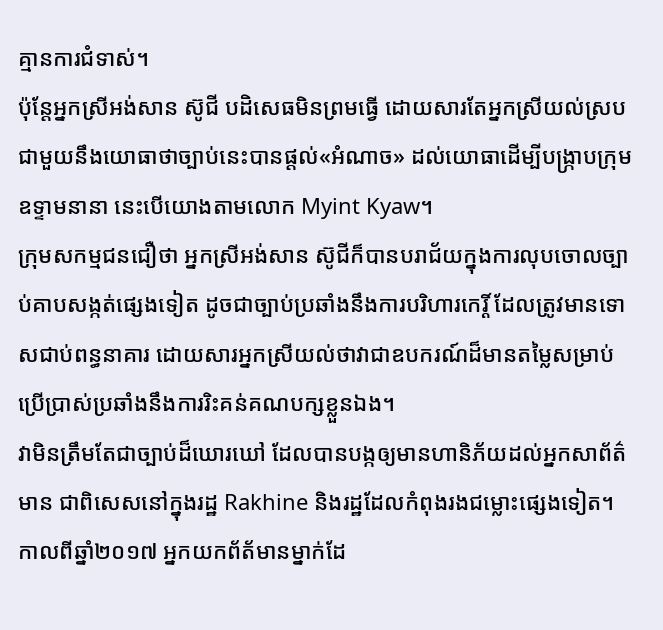គ្មានការជំទាស់។
ប៉ុន្តែអ្នកស្រីអង់សាន ស៊ូជី បដិសេធមិនព្រមធ្វើ ដោយសារតែអ្នកស្រីយល់ស្របជាមួយនឹងយោធាថាច្បាប់នេះបានផ្តល់«អំណាច» ដល់យោធាដើម្បីបង្រ្កាបក្រុមឧទ្ទាមនានា នេះបើយោងតាមលោក Myint Kyaw។
ក្រុមសកម្មជនជឿថា អ្នកស្រីអង់សាន ស៊ូជីក៏បានបរាជ័យក្នុងការលុបចោលច្បាប់គាបសង្កត់ផ្សេងទៀត ដូចជាច្បាប់ប្រឆាំងនឹងការបរិហារកេរ្តិ៍ ដែលត្រូវមានទោសជាប់ពន្ធនាគារ ដោយសារអ្នកស្រីយល់ថាវាជាឧបករណ៍ដ៏មានតម្លៃសម្រាប់ប្រើប្រាស់ប្រឆាំងនឹងការរិះគន់គណបក្សខ្លួនឯង។
វាមិនត្រឹមតែជាច្បាប់ដ៏ឃោរឃៅ ដែលបានបង្កឲ្យមានហានិភ័យដល់អ្នកសាព័ត៌មាន ជាពិសេសនៅក្នុងរដ្ឋ Rakhine និងរដ្ឋដែលកំពុងរងជម្លោះផ្សេងទៀត។
កាលពីឆ្នាំ២០១៧ អ្នកយកព័ត័មានម្នាក់ដែ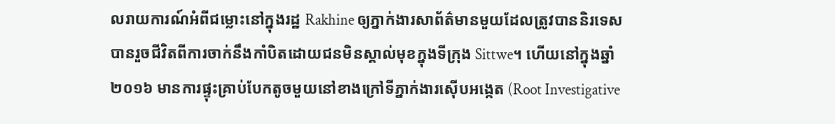លរាយការណ៍អំពីជម្លោះនៅក្នុងរដ្ឋ Rakhine ឲ្យភ្នាក់ងារសាព័ត៌មានមួយដែលត្រូវបាននិរទេស បានរួចជីវិតពីការចាក់នឹងកាំបិតដោយជនមិនស្គាល់មុខក្នុងទីក្រុង Sittwe។ ហើយនៅក្នុងឆ្នាំ២០១៦ មានការផ្ទុះគ្រាប់បែកតូចមួយនៅខាងក្រៅទីភ្នាក់ងារស៊ើបអង្កេត (Root Investigative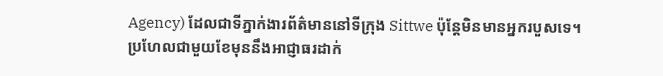Agency) ដែលជាទីភ្នាក់ងារព័ត៌មាននៅទីក្រុង Sittwe ប៉ុន្តែមិនមានអ្នករបួសទេ។
ប្រហែលជាមួយខែមុននឹងអាជ្ញាធរដាក់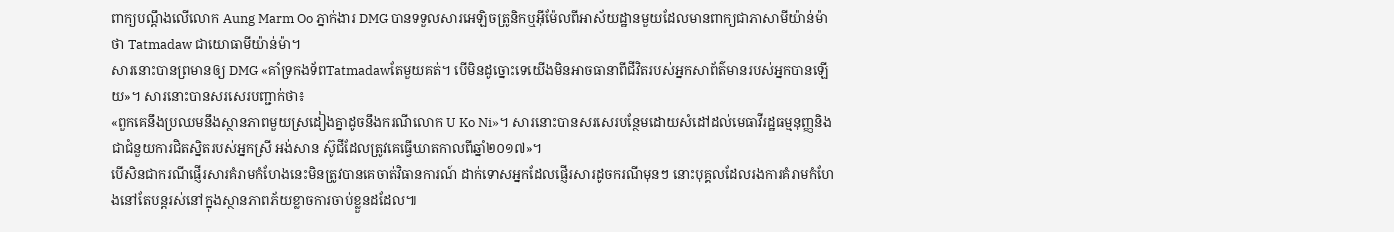ពាក្យបណ្តឹងលើលោក Aung Marm Oo ភ្នាក់ងារ DMG បានទទួលសារអេឡិចត្រូនិកឬអ៊ីម៉ែលពីអាស័យដ្ឋានមួយដែលមានពាក្យជាភាសាមីយ៉ាន់ម៉ាថា Tatmadaw ជាយោធាមីយ៉ាន់ម៉ា។
សារនោះបានព្រមានឲ្យ DMG «គាំទ្រកងទ័ពTatmadawតែមួយគត់។ បើមិនដូច្នោះទេយើងមិនអាចធានាពីជីវិតរបស់អ្នកសាព័ត៌មានរបស់អ្នកបានឡើយ»។ សារនោះបានសរសេរបញ្ជាក់ថា៖
«ពួកគេនឹងប្រឈមនឹងស្ថានភាពមួយស្រដៀងគ្នាដូចនឹងករណីលោក U Ko Ni»។ សារនោះបានសរសេរបន្ថែមដោយសំដៅដល់មេធាវីរដ្ឋធម្មនុញ្ញនិងជាជំនួយការជិតស្និតរបស់អ្នកស្រី អង់សាន ស៊ូជីដែលត្រូវគេធ្វើឃាតកាលពីឆ្នាំ២០១៧»។
បើសិនជាករណីផ្ញើរសារគំរាមកំហែងនេះមិនត្រូវបានគេចាត់វិធានការណ៍ ដាក់ទោសអ្នកដែលផ្ញើរសារដូចករណីមុនៗ នោះបុគ្គលដែលរងការគំរាមកំហែងនៅតែបន្តរស់នៅក្នុងស្ថានភាពភ័យខ្លាចការចាប់ខ្លួនដដែល៕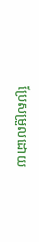ប្រែសម្រួលដោយ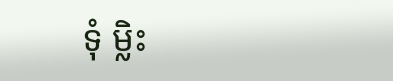ទុំ ម្លិះ